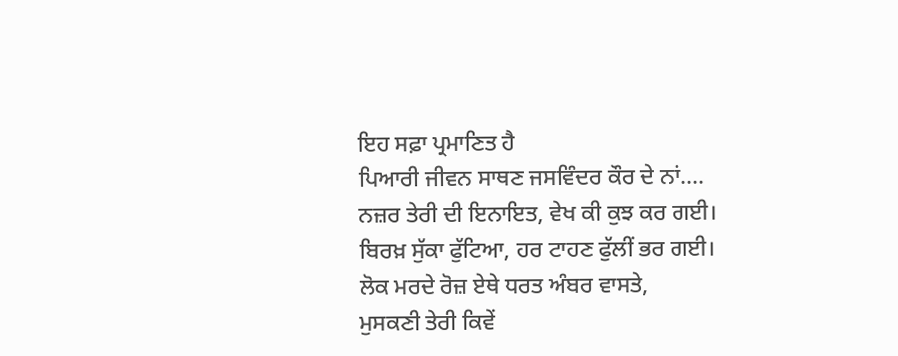ਇਹ ਸਫ਼ਾ ਪ੍ਰਮਾਣਿਤ ਹੈ
ਪਿਆਰੀ ਜੀਵਨ ਸਾਥਣ ਜਸਵਿੰਦਰ ਕੌਰ ਦੇ ਨਾਂ....
ਨਜ਼ਰ ਤੇਰੀ ਦੀ ਇਨਾਇਤ, ਵੇਖ ਕੀ ਕੁਝ ਕਰ ਗਈ।
ਬਿਰਖ਼ ਸੁੱਕਾ ਫੁੱਟਿਆ, ਹਰ ਟਾਹਣ ਫੁੱਲੀਂ ਭਰ ਗਈ।
ਲੋਕ ਮਰਦੇ ਰੋਜ਼ ਏਥੇ ਧਰਤ ਅੰਬਰ ਵਾਸਤੇ,
ਮੁਸਕਣੀ ਤੇਰੀ ਕਿਵੇਂ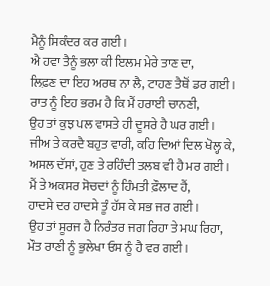ਮੈਨੂੰ ਸਿਕੰਦਰ ਕਰ ਗਈ।
ਐ ਹਵਾ ਤੈਨੂੰ ਭਲਾ ਕੀ ਇਲਮ ਮੇਰੇ ਤਾਣ ਦਾ,
ਲਿਫ਼ਣ ਦਾ ਇਹ ਅਰਥ ਨਾ ਲੈ, ਟਾਹਣ ਤੈਥੋਂ ਡਰ ਗਈ।
ਰਾਤ ਨੂੰ ਇਹ ਭਰਮ ਹੈ ਕਿ ਮੈਂ ਹਰਾਈ ਚਾਨਣੀ,
ਉਹ ਤਾਂ ਕੁਝ ਪਲ ਵਾਸਤੇ ਹੀ ਦੂਸਰੇ ਹੈ ਘਰ ਗਈ।
ਜੀਅ ਤੇ ਕਰਦੈ ਬਹੁਤ ਵਾਰੀ, ਕਹਿ ਦਿਆਂ ਦਿਲ ਖੋਲ੍ਹ ਕੇ,
ਅਸਲ ਦੱਸਾਂ, ਹੁਣ ਤੇ ਰਹਿੰਦੀ ਤਲਬ ਵੀ ਹੈ ਮਰ ਗਈ।
ਮੈਂ ਤੇ ਅਕਸਰ ਸੋਚਦਾਂ ਨੂੰ ਹਿੰਮਤੀ ਫ਼ੌਲਾਦ ਹੈਂ,
ਹਾਦਸੇ ਦਰ ਹਾਦਸੇ ਤੂੰ ਹੱਸ ਕੇ ਸਭ ਜਰ ਗਈ।
ਉਹ ਤਾਂ ਸੂਰਜ ਹੈ ਨਿਰੰਤਰ ਜਗ ਰਿਹਾ ਤੇ ਮਘ ਰਿਹਾ,
ਮੌਤ ਰਾਣੀ ਨੂੰ ਭੁਲੇਖਾ ਓਸ ਨੂੰ ਹੈ ਵਰ ਗਈ।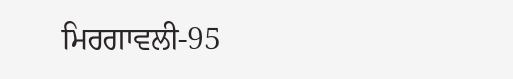ਮਿਰਗਾਵਲੀ-95